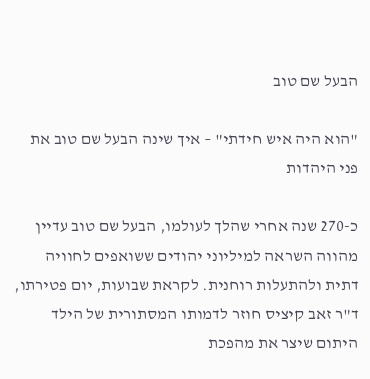הבעל שם טוב

"הוא היה איש חידתי" – איך שינה הבעל שם טוב את פני היהדות

כ-270 שנה אחרי שהלך לעולמו, הבעל שם טוב עדיין מהווה השראה למיליוני יהודים ששואפים לחוויה דתית ולהתעלות רוחנית. לקראת שבועות, יום פטירתו, ד"ר זאב קיציס חוזר לדמותו המסתורית של הילד היתום שיצר את מהפכת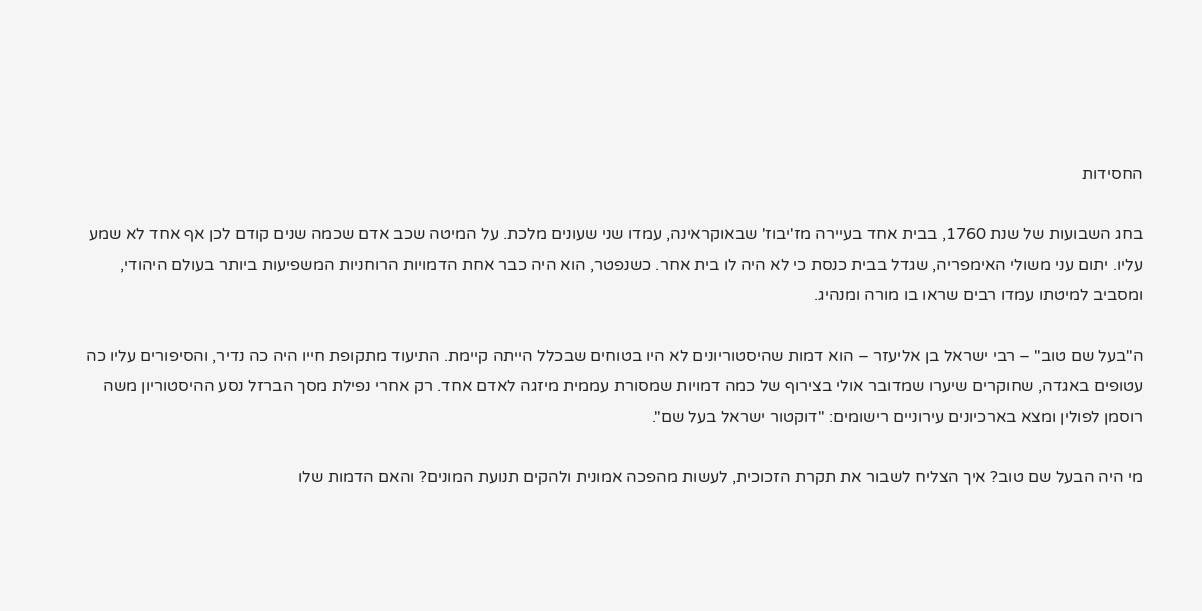החסידות

בחג השבועות של שנת 1760, בבית אחד בעיירה מז'יבוז' שבאוקראינה, עמדו שני שעונים מלכת. על המיטה שכב אדם שכמה שנים קודם לכן אף אחד לא שמע עליו. יתום עני משולי האימפריה, שגדל בבית כנסת כי לא היה לו בית אחר. כשנפטר, הוא היה כבר אחת הדמויות הרוחניות המשפיעות ביותר בעולם היהודי, ומסביב למיטתו עמדו רבים שראו בו מורה ומנהיג.

ה"בעל שם טוב" – רבי ישראל בן אליעזר – הוא דמות שהיסטוריונים לא היו בטוחים שבכלל הייתה קיימת. התיעוד מתקופת חייו היה כה נדיר, והסיפורים עליו כה עטופים באגדה, שחוקרים שיערו שמדובר אולי בצירוף של כמה דמויות שמסורת עממית מיזגה לאדם אחד. רק אחרי נפילת מסך הברזל נסע ההיסטוריון משה רוסמן לפולין ומצא בארכיונים עירוניים רישומים: "דוקטור ישראל בעל שם".

מי היה הבעל שם טוב? איך הצליח לשבור את תקרת הזכוכית, לעשות מהפכה אמונית ולהקים תנועת המונים? והאם הדמות שלו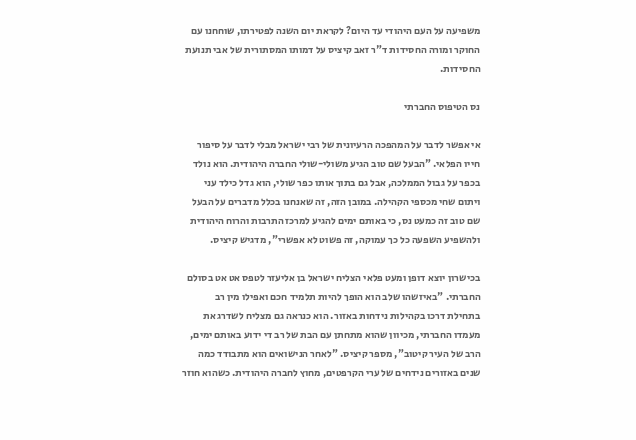משפיעה על העם היהודי עד היום? לקראת יום השנה לפטירתו, שוחחנו עם החוקר ומורה החסידות ד"ר זאב קיציס על דמותו המסתורית של אבי תנועת החסידות.

נס הטיפוס החברתי

אי אפשר לדבר על המהפכה הרעיונית של רבי ישראל מבלי לדבר על סיפור חייו הפלאי. "הבעל שם טוב הגיע משולי-שולי החברה היהודית. הוא נולד בכפר על גבול הממלכה, אבל גם בתוך אותו כפר שולי, הוא גדל כילד עני ויתום שחי מכספי הקהילה. במובן הזה, זה שאנחנו בכלל מדברים על הבעל שם טוב זה כמעט נס, כי באותם ימים להגיע למרכז התרבות והרוח היהודית ולהשפיע השפעה כל כך עמוקה, זה פשוט לא אפשרי", מדגיש קיציס.

בכישרון יוצא דופן ומעט פלאי הצליח ישראל בן אליעזר לטפס אט אט בסולם החברתי. "באיזשהו שלב הוא הופך להיות תלמיד חכם ואפילו מין רב בתחילת דרכו בקהילות נידחות באזור. הוא כנראה גם מצליח לשדרג את מעמדו החברתי, מכיוון שהוא מתחתן עם הבת של רב די ידוע באותם ימים, הרב של העיר קיטוב", מספר קיציס. "לאחר הנישואים הוא מתבודד כמה שנים באזורים נידחים של ערי הקרפטים, מחוץ לחברה היהודית. כשהוא חוזר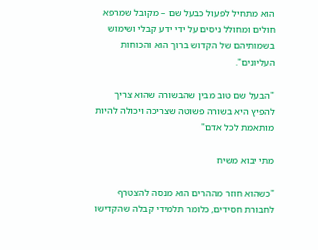הוא מתחיל לפעול כבעל שם – מקובל שמרפא חולים ומחולל ניסים על ידי ידע קבלי ושימוש בשמותיהם של הקדוש ברוך הוא והכוחות העליונים".

"הבעל שם טוב מבין שהבשורה שהוא צריך להפיץ היא בשורה פשוטה שצריכה ויכולה להיות מותאמת לכל אדם"

מתי יבוא משיח

"כשהוא חוזר מההרים הוא מנסה להצטרף לחבורת חסידים, כלומר תלמידי קבלה שהקדישו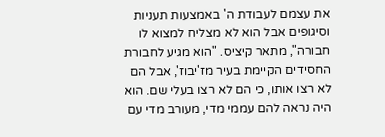את עצמם לעבודת ה' באמצעות תעניות וסיגופים אבל הוא לא מצליח למצוא לו חבורה", מתאר קיציס. "הוא מגיע לחבורת החסידים הקיימת בעיר מז'יבוז', אבל הם לא רצו אותו, כי הם לא רצו בעלי שם. הוא היה נראה להם עממי מדי, מעורב מדי עם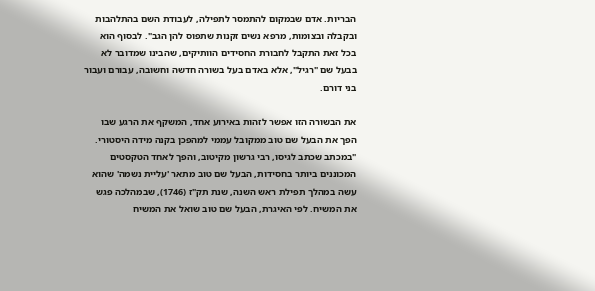הבריות. אדם שבמקום להתמסר לתפילה, לעבודת השם בהתלהבות ובקבלה ובצומות, מרפא נשים זקנות שתפוס להן הגב". לבסוף הוא בכל זאת התקבל לחבורת החסידים הוותיקים, שהבינו שמדובר לא בבעל שם "רגיל", אלא באדם בעל בשורה חדשה וחשובה, עבורם ועבור בני דורם.

את הבשורה הזו אפשר לזהות באירוע אחד, המשקף את הרגע שבו הפך את הבעל שם טוב ממקובל עממי למהפכן בקנה מידה היסטורי. "במכתב שכתב לגיסו, רבי גרשון מקיטוב, והפך לאחד הטקסטים המכוננים ביותר בחסידות, הבעל שם טוב מתאר 'עליית נשמה' שהוא עשה במהלך תפילת ראש השנה, שנת תק"ז (1746), שבמהלכה פגש את המשיח. לפי האיגרת, הבעל שם טוב שואל את המשיח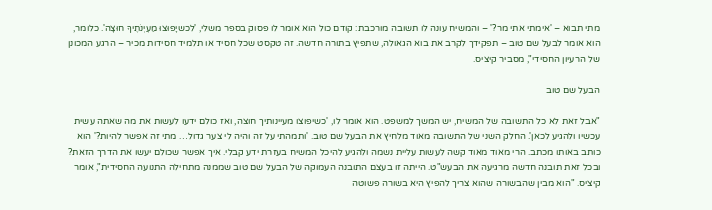מתי תבוא – 'אימתי אתי מר?' – והמשיח עונה לו תשובה מורכבת: קודם כול הוא אומר לו פסוק בספר משלי, 'לכשיָפוּצוּ מַעְיְנֹתֶיךָ חוּצָה'. כלומר, הוא אומר לבעל שם טוב – תפקידך לקרב את בוא הגאולה, שתפיץ בתורה חדשה. זה טקסט שכל חסיד או תלמיד חסידות מכיר – הרגע המכונן של הרעיון החסידי", מסביר קיציס.

הבעל שם טוב

"אבל זאת לא כל התשובה של המשיח, יש המשך למשפט. הוא אומר לו, 'כשיפוצו מעיינותיך חוצה, ואז כולם ידעו לעשות את מה שאתה עשית עכשיו ולהגיע לכאן'. החלק השני של התשובה מאוד מלחיץ את הבעל שם טוב. 'ותמהתי על זה והיה לי צער גדול… מתי זה אפשר להיות?' הוא כותב באותו מכתב. הרי מאוד מאוד קשה לעשות עליית נשמה ולהגיע להיכל המשיח בעזרת ידע קבלי. איך אפשר שכולם יעשו את הדרך הזאת? ובכל זאת תובנה חדשה מרגיעה את הבעש"ט. הייתה זו בעצם התובנה העמוקה של הבעל שם טוב שממנה מתחילה התנועה החסידית", אומר קיציס. "הוא מבין שהבשורה שהוא צריך להפיץ היא בשורה פשוטה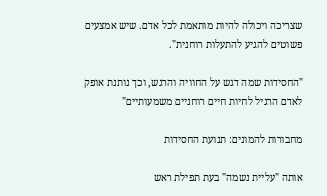שצריכה ויכולה להיות מותאמת לכל אדם. שיש אמצעים פשוטים להגיע להתעלות רוחנית".

"החסידות שמה דגש על החוויה והרגש, וכך נותנת אופק לאדם הרגיל לחיות חיים רוחניים משמעותיים"

מחבורות להמונים: תנועת החסידות

אותה "עליית נשמה" בעת תפילת ראש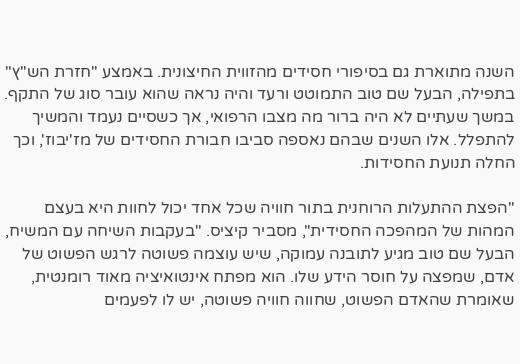השנה מתוארת גם בסיפורי חסידים מהזווית החיצונית. באמצע "חזרת הש"ץ" בתפילה, הבעל שם טוב התמוטט ורעד והיה נראה שהוא עובר סוג של התקף. במשך שעתיים לא היה ברור מה מצבו הרפואי, אך כשסיים נעמד והמשיך להתפלל. אלו השנים שבהם נאספה סביבו חבורת החסידים של מז'יבוז', וכך החלה תנועת החסידות.

"הפצת ההתעלות הרוחנית בתור חוויה שכל אחד יכול לחוות היא בעצם המהות של המהפכה החסידית", מסביר קיציס. "בעקבות השיחה עם המשיח, הבעל שם טוב מגיע לתובנה עמוקה, שיש עוצמה פשוטה לרגש הפשוט של אדם, שמפצה על חוסר הידע שלו. הוא מפתח אינטואיציה מאוד רומנטית, שאומרת שהאדם הפשוט, שחווה חוויה פשוטה, יש לו לפעמים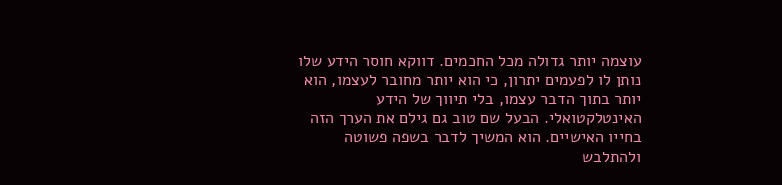עוצמה יותר גדולה מכל החכמים. דווקא חוסר הידע שלו נותן לו לפעמים יתרון, כי הוא יותר מחובר לעצמו, הוא יותר בתוך הדבר עצמו, בלי תיווך של הידע האינטלקטואלי. הבעל שם טוב גם גילם את הערך הזה בחייו האישיים. הוא המשיך לדבר בשפה פשוטה ולהתלבש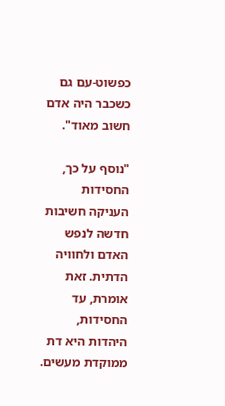כפשוט-עם גם כשכבר היה אדם חשוב מאוד".

"נוסף על כך, החסידות העניקה חשיבות חדשה לנפש האדם ולחוויה הדתית. זאת אומרת, עד החסידות, היהדות היא דת ממוקדת מעשים.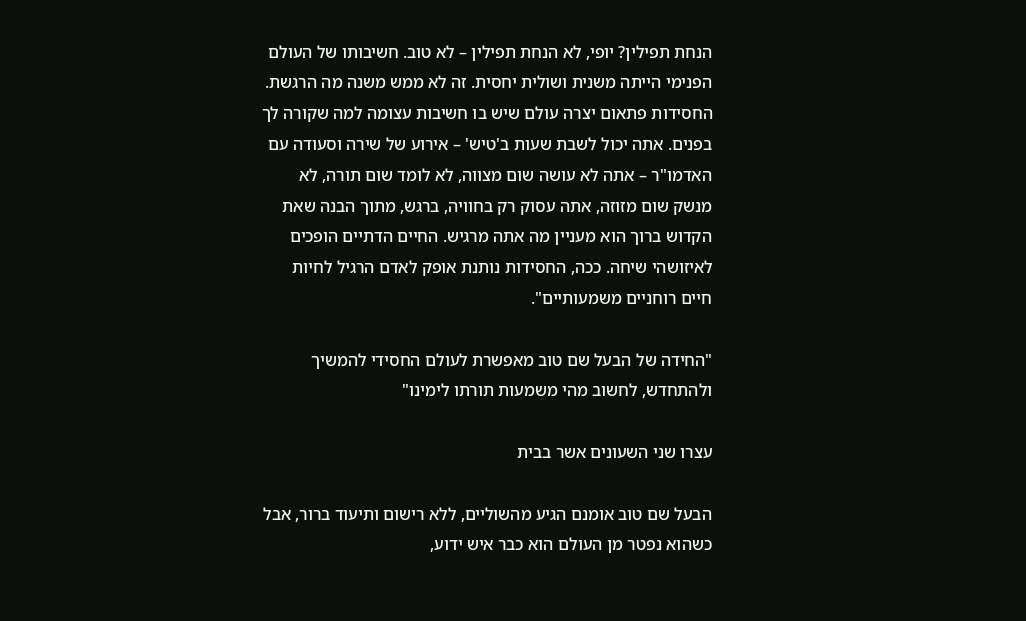הנחת תפילין? יופי, לא הנחת תפילין – לא טוב. חשיבותו של העולם הפנימי הייתה משנית ושולית יחסית. זה לא ממש משנה מה הרגשת. החסידות פתאום יצרה עולם שיש בו חשיבות עצומה למה שקורה לך בפנים. אתה יכול לשבת שעות ב'טיש' – אירוע של שירה וסעודה עם האדמו"ר – אתה לא עושה שום מצווה, לא לומד שום תורה, לא מנשק שום מזוזה, אתה עסוק רק בחוויה, ברגש, מתוך הבנה שאת הקדוש ברוך הוא מעניין מה אתה מרגיש. החיים הדתיים הופכים לאיזושהי שיחה. ככה, החסידות נותנת אופק לאדם הרגיל לחיות חיים רוחניים משמעותיים".

"החידה של הבעל שם טוב מאפשרת לעולם החסידי להמשיך ולהתחדש, לחשוב מהי משמעות תורתו לימינו"

עצרו שני השעונים אשר בבית

הבעל שם טוב אומנם הגיע מהשוליים, ללא רישום ותיעוד ברור, אבל כשהוא נפטר מן העולם הוא כבר איש ידוע,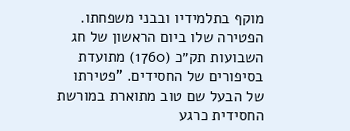מוקף בתלמידיו ובבני משפחתו. הפטירה שלו ביום הראשון של חג השבועות תק״כ (1760) מתועדת בסיפורים של החסידים. "פטירתו של הבעל שם טוב מתוארת במורשת החסידית כרגע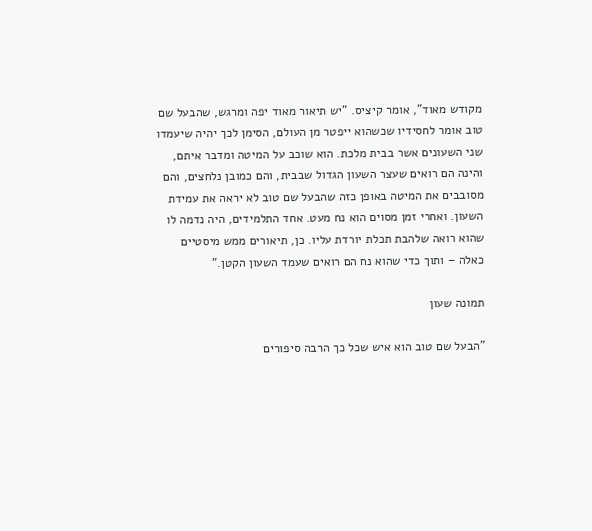מקודש מאוד", אומר קיציס. "יש תיאור מאוד יפה ומרגש, שהבעל שם טוב אומר לחסידיו שכשהוא ייפטר מן העולם, הסימן לכך יהיה שיעמדו שני השעונים אשר בבית מלכת. הוא שוכב על המיטה ומדבר איתם, והינה הם רואים שעצר השעון הגדול שבבית, והם כמובן נלחצים, והם מסובבים את המיטה באופן כזה שהבעל שם טוב לא יראה את עמידת השעון. ואחרי זמן מסוים הוא נח מעט. אחד התלמידים, היה נדמה לו שהוא רואה שלהבת תכלת יורדת עליו. כן, תיאורים ממש מיסטיים כאלה – ותוך כדי שהוא נח הם רואים שעמד השעון הקטן."

תמונה שעון

"הבעל שם טוב הוא איש שכל כך הרבה סיפורים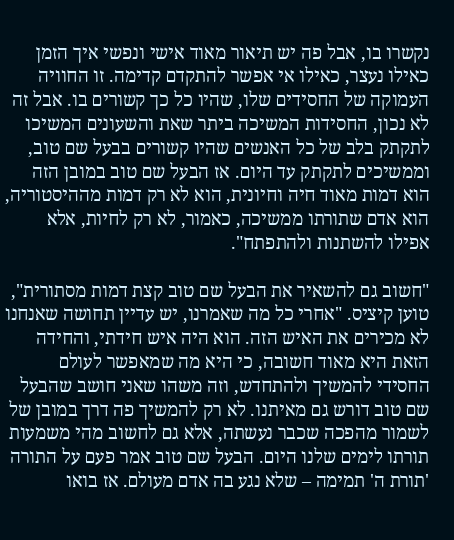נקשרו בו, אבל פה יש תיאור מאוד אישי ונפשי איך הזמן כאילו נעצר, כאילו אי אפשר להתקדם קדימה. זו החוויה העמוקה של החסידים שלו, שהיו כל כך קשורים בו. אבל זה לא נכון, החסידות המשיכה ביתר שאת והשעונים המשיכו לתקתק בלב של כל האנשים שהיו קשורים בבעל שם טוב, וממשיכים לתקתק עד היום. אז הבעל שם טוב במובן הזה הוא דמות מאוד חיה וחיונית, הוא לא רק דמות מההיסטוריה, הוא אדם שתורתו ממשיכה, כאמור, לא רק לחיות, אלא אפילו להשתנות ולהתפתח".

"חשוב גם להשאיר את הבעל שם טוב קצת דמות מסתורית", טוען קיציס. "אחרי כל מה שאמרנו, יש עדיין תחושה שאנחנו לא מכירים את האיש הזה. הוא היה איש חידתי, והחידה הזאת היא מאוד חשובה, כי היא מה שמאפשר לעולם החסידי להמשיך ולהתחדש, וזה משהו שאני חושב שהבעל שם טוב דורש גם מאיתנו. לא רק להמשיך פה דרך במובן של לשמור מהפכה שכבר נעשתה, אלא גם לחשוב מהי משמעות תורתו לימים שלנו היום. הבעל שם טוב אמר פעם על התורה 'תורת ה' תמימה – שלא נגע בה אדם מעולם. אז בואו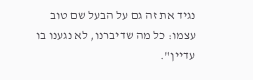נגיד את זה גם על הבעל שם טוב עצמו: כל מה שדיברנו, לא נגענו בו עדיין".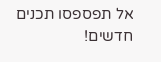אל תפספסו תכנים חדשים!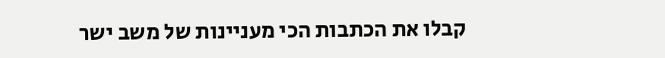קבלו את הכתבות הכי מעניינות של משב ישר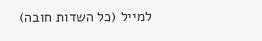למייל (כל השדות חובה)